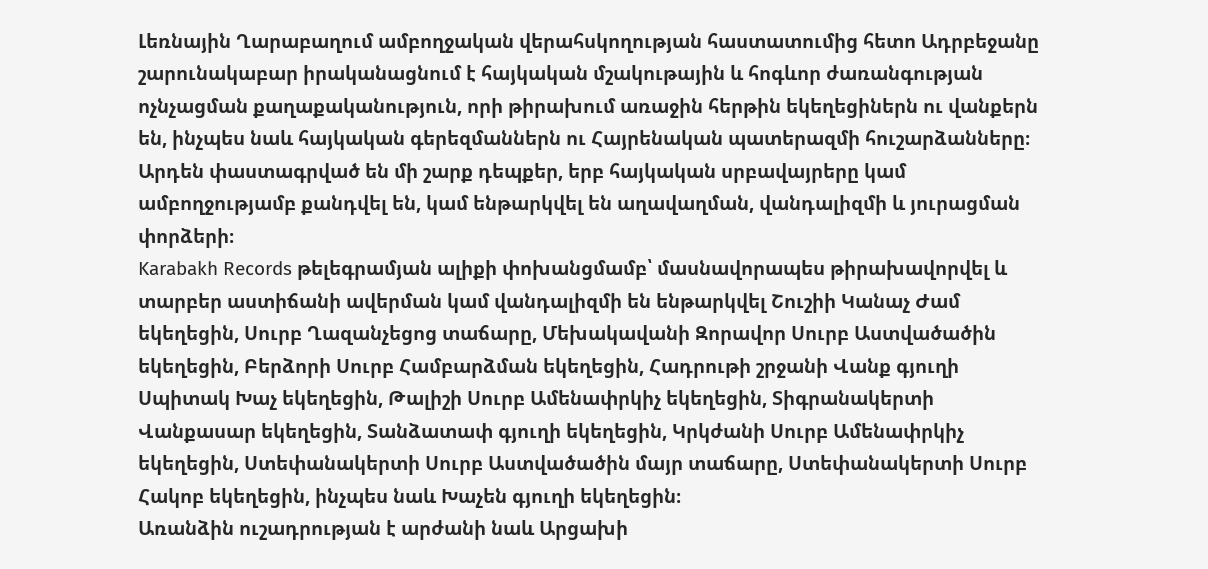Լեռնային Ղարաբաղում ամբողջական վերահսկողության հաստատումից հետո Ադրբեջանը շարունակաբար իրականացնում է հայկական մշակութային և հոգևոր ժառանգության ոչնչացման քաղաքականություն, որի թիրախում առաջին հերթին եկեղեցիներն ու վանքերն են, ինչպես նաև հայկական գերեզմաններն ու Հայրենական պատերազմի հուշարձանները։ Արդեն փաստագրված են մի շարք դեպքեր, երբ հայկական սրբավայրերը կամ ամբողջությամբ քանդվել են, կամ ենթարկվել են աղավաղման, վանդալիզմի և յուրացման փորձերի։
Karabakh Records թելեգրամյան ալիքի փոխանցմամբ՝ մասնավորապես թիրախավորվել և տարբեր աստիճանի ավերման կամ վանդալիզմի են ենթարկվել Շուշիի Կանաչ Ժամ եկեղեցին, Սուրբ Ղազանչեցոց տաճարը, Մեխակավանի Զորավոր Սուրբ Աստվածածին եկեղեցին, Բերձորի Սուրբ Համբարձման եկեղեցին, Հադրութի շրջանի Վանք գյուղի Սպիտակ Խաչ եկեղեցին, Թալիշի Սուրբ Ամենափրկիչ եկեղեցին, Տիգրանակերտի Վանքասար եկեղեցին, Տանձատափ գյուղի եկեղեցին, Կրկժանի Սուրբ Ամենափրկիչ եկեղեցին, Ստեփանակերտի Սուրբ Աստվածածին մայր տաճարը, Ստեփանակերտի Սուրբ Հակոբ եկեղեցին, ինչպես նաև Խաչեն գյուղի եկեղեցին։
Առանձին ուշադրության է արժանի նաև Արցախի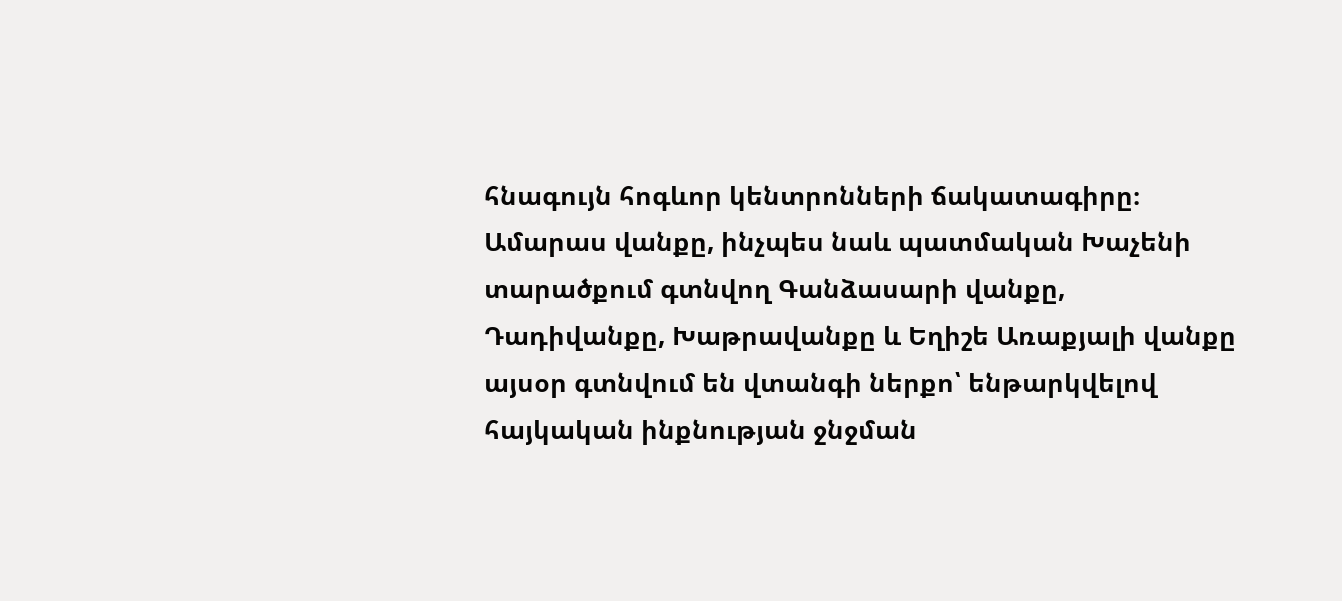հնագույն հոգևոր կենտրոնների ճակատագիրը։ Ամարաս վանքը, ինչպես նաև պատմական Խաչենի տարածքում գտնվող Գանձասարի վանքը, Դադիվանքը, Խաթրավանքը և Եղիշե Առաքյալի վանքը այսօր գտնվում են վտանգի ներքո՝ ենթարկվելով հայկական ինքնության ջնջման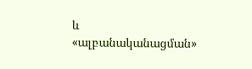և «ալբանականացման»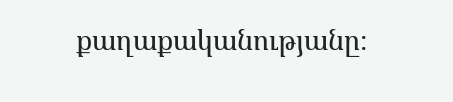քաղաքականությանը։